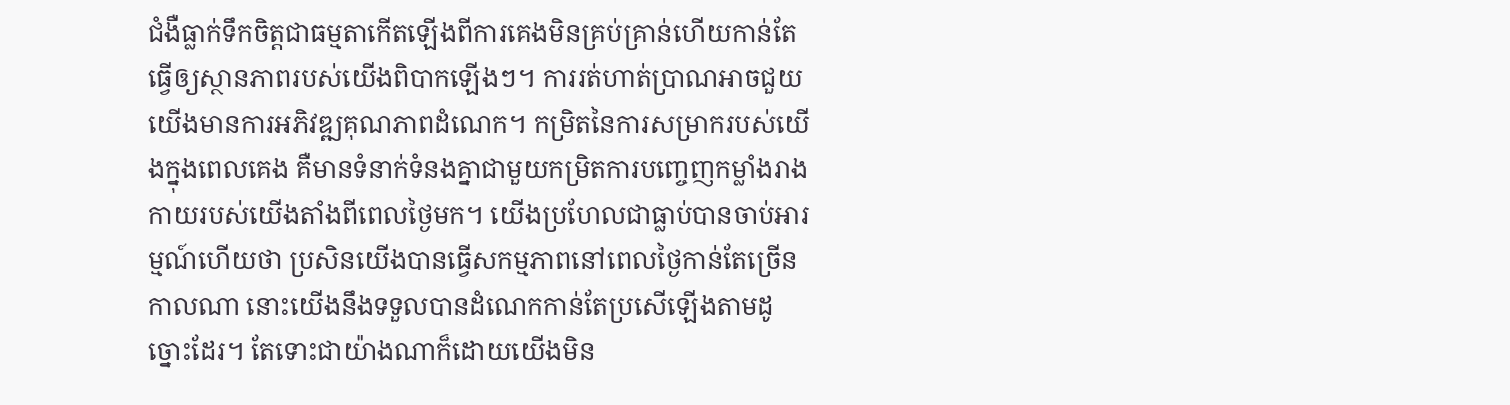ជំងឺធ្លាក់ទឹកចិត្តជាធម្មតាកើតឡើងពីការគេងមិនគ្រប់គ្រាន់ហើយកាន់តែធ្វើឲ្យស្ថានភាពរបស់យើងពិបាកឡើងៗ។ ការរត់ហាត់ប្រាណអាចជួយយើងមានការអភិវឌ្ឍគុណភាពដំណេក។ កម្រិតនៃការសម្រាករបស់យើងក្នុងពេលគេង គឺមានទំនាក់ទំនងគ្នាជាមួយកម្រិតការបញ្ចេញកម្លាំងរាងកាយរបស់យើងតាំងពីពេលថ្ងៃមក។ យើងប្រហែលជាធ្លាប់បានចាប់អារម្មណ៍ហើយថា ប្រសិនយើងបានធ្វើសកម្មភាពនៅពេលថ្ងៃកាន់តែច្រើនកាលណា នោះយើងនឹងទទួលបានដំណេកកាន់តែប្រសើឡើងតាមដូច្នោះដែរ។ តែទោះជាយ៉ាងណាក៏ដោយយើងមិន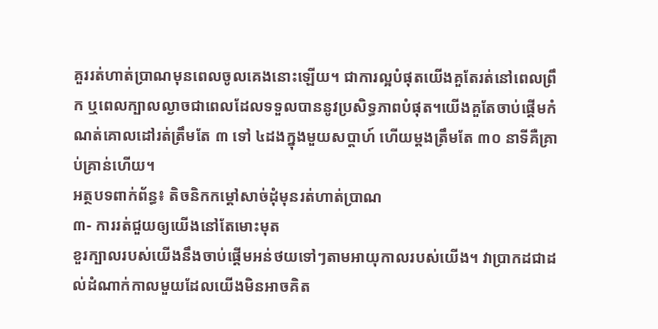គួររត់ហាត់ប្រាណមុនពេលចូលគេងនោះឡើយ។ ជាការល្អបំផុតយើងគួតែរត់នៅពេលព្រឹក ឬពេលក្បាលល្ងាចជាពេលដែលទទួលបាននូវប្រសិទ្ធភាពបំផុត។យើងគួតែចាប់ផ្តើមកំណត់គោលដៅរត់ត្រឹមតែ ៣ ទៅ ៤ដងក្នុងមួយសប្តាហ៍ ហើយម្តងត្រឹមតែ ៣០ នាទីគឺគ្រាប់គ្រាន់ហើយ។
អត្ថបទពាក់ព័ន្ធ៖ តិចនិកកម្ដៅសាច់ដុំមុនរត់ហាត់ប្រាណ
៣- ការរត់ជួយឲ្យយើងនៅតែមោះមុត
ខួរក្បាលរបស់យើងនឹងចាប់ផ្តើមអន់ថយទៅៗតាមអាយុកាលរបស់យើង។ វាប្រាកដជាដល់ដំណាក់កាលមួយដែលយើងមិនអាចគិត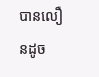បានលឿនដូច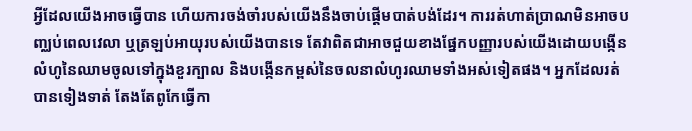អ្វីដែលយើងអាចធ្វើបាន ហើយការចង់ចាំរបស់យើងនឹងចាប់ផ្តើមបាត់បង់ដែរ។ ការរត់ហាត់ប្រាណមិនអាចបញ្ឈប់ពេលវេលា ឬត្រឡប់អាយុរបស់យើងបានទេ តែវាពិតជាអាចជួយខាងផ្នែកបញ្ញារបស់យើងដោយបង្កើនលំហូនៃឈាមចូលទៅក្នុងខួរក្បាល និងបង្កើនកម្ពស់នៃចលនាលំហូរឈាមទាំងអស់ទៀតផង។ អ្នកដែលរត់បានទៀងទាត់ តែងតែពូកែធ្វើកា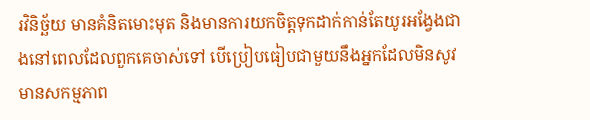រវិនិច្ឆ័យ មានគំនិតមោះមុត និងមានការយកចិត្តទុកដាក់កាន់តែយូរអង្វែងជាងនៅពេលដែលពួកគេចាស់ទៅ បើប្រៀបធៀបជាមួយនឹងអ្នកដែលមិនសូវមានសកម្មភាព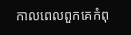កាលពេលពួកគេកំពុ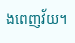ងពេញវ័យ។